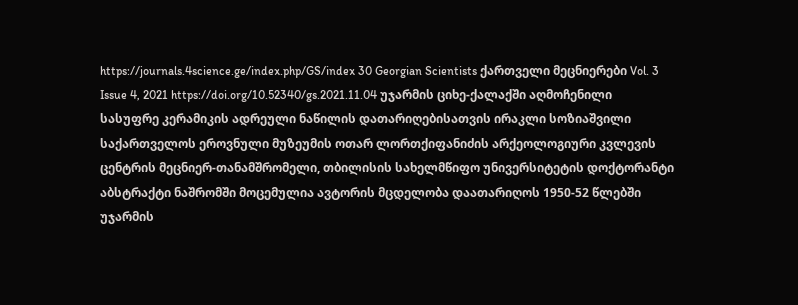https://journals.4science.ge/index.php/GS/index 30 Georgian Scientists ქართველი მეცნიერები Vol. 3 Issue 4, 2021 https://doi.org/10.52340/gs.2021.11.04 უჯარმის ციხე-ქალაქში აღმოჩენილი სასუფრე კერამიკის ადრეული ნაწილის დათარიღებისათვის ირაკლი სოზიაშვილი საქართველოს ეროვნული მუზეუმის ოთარ ლორთქიფანიძის არქეოლოგიური კვლევის ცენტრის მეცნიერ-თანამშრომელი, თბილისის სახელმწიფო უნივერსიტეტის დოქტორანტი აბსტრაქტი ნაშრომში მოცემულია ავტორის მცდელობა დაათარიღოს 1950-52 წლებში უჯარმის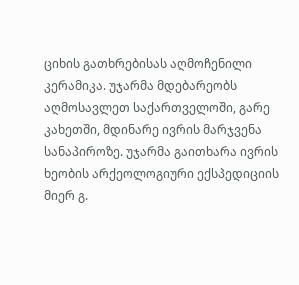ციხის გათხრებისას აღმოჩენილი კერამიკა. უჯარმა მდებარეობს აღმოსავლეთ საქართველოში, გარე კახეთში, მდინარე ივრის მარჯვენა სანაპიროზე. უჯარმა გაითხარა ივრის ხეობის არქეოლოგიური ექსპედიციის მიერ გ.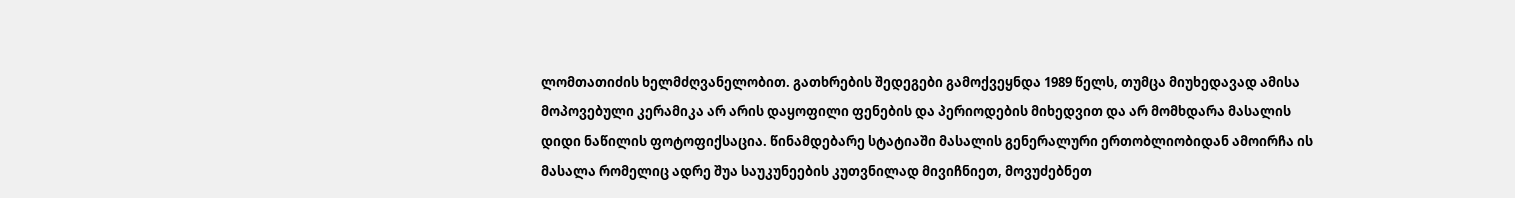ლომთათიძის ხელმძღვანელობით. გათხრების შედეგები გამოქვეყნდა 1989 წელს, თუმცა მიუხედავად ამისა მოპოვებული კერამიკა არ არის დაყოფილი ფენების და პერიოდების მიხედვით და არ მომხდარა მასალის დიდი ნაწილის ფოტოფიქსაცია. წინამდებარე სტატიაში მასალის გენერალური ერთობლიობიდან ამოირჩა ის მასალა რომელიც ადრე შუა საუკუნეების კუთვნილად მივიჩნიეთ, მოვუძებნეთ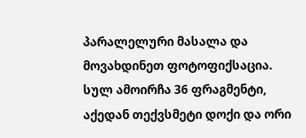პარალელური მასალა და მოვახდინეთ ფოტოფიქსაცია. სულ ამოირჩა 36 ფრაგმენტი, აქედან თექვსმეტი დოქი და ორი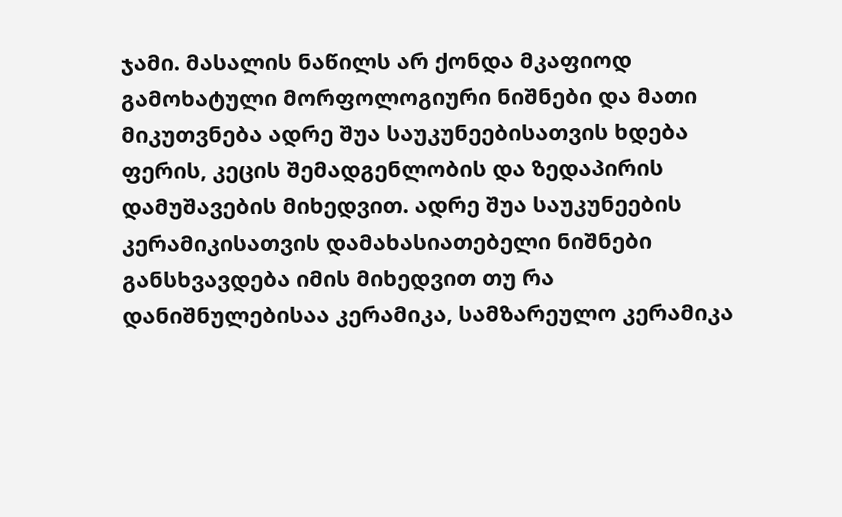ჯამი. მასალის ნაწილს არ ქონდა მკაფიოდ გამოხატული მორფოლოგიური ნიშნები და მათი მიკუთვნება ადრე შუა საუკუნეებისათვის ხდება ფერის, კეცის შემადგენლობის და ზედაპირის დამუშავების მიხედვით. ადრე შუა საუკუნეების კერამიკისათვის დამახასიათებელი ნიშნები განსხვავდება იმის მიხედვით თუ რა დანიშნულებისაა კერამიკა, სამზარეულო კერამიკა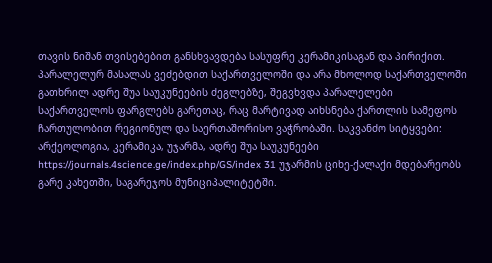თავის ნიშან თვისებებით განსხვავდება სასუფრე კერამიკისაგან და პირიქით. პარალელურ მასალას ვეძებდით საქართველოში და არა მხოლოდ საქართველოში გათხრილ ადრე შუა საუკუნეების ძეგლებზე, შეგვხვდა პარალელები საქართველოს ფარგლებს გარეთაც, რაც მარტივად აიხსნება ქართლის სამეფოს ჩართულობით რეგიონულ და საერთაშორისო ვაჭრობაში. საკვანძო სიტყვები: არქეოლოგია, კერამიკა, უჯარმა, ადრე შუა საუკუნეები https://journals.4science.ge/index.php/GS/index 31 უჯარმის ციხე-ქალაქი მდებარეობს გარე კახეთში, საგარეჯოს მუნიციპალიტეტში.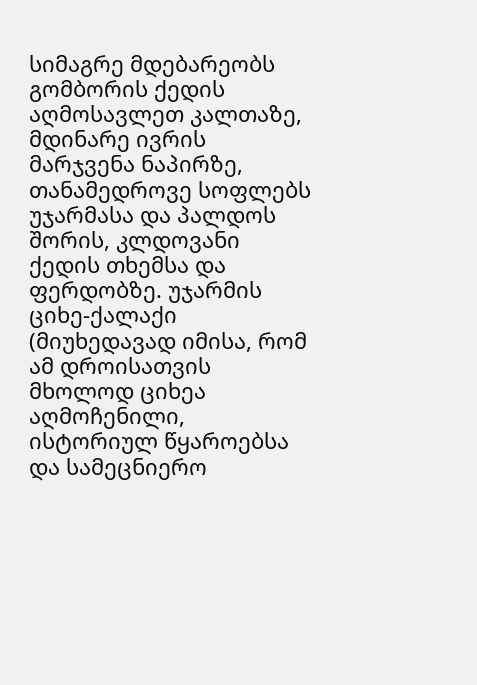სიმაგრე მდებარეობს გომბორის ქედის აღმოსავლეთ კალთაზე, მდინარე ივრის მარჯვენა ნაპირზე, თანამედროვე სოფლებს უჯარმასა და პალდოს შორის, კლდოვანი ქედის თხემსა და ფერდობზე. უჯარმის ციხე-ქალაქი (მიუხედავად იმისა, რომ ამ დროისათვის მხოლოდ ციხეა აღმოჩენილი, ისტორიულ წყაროებსა და სამეცნიერო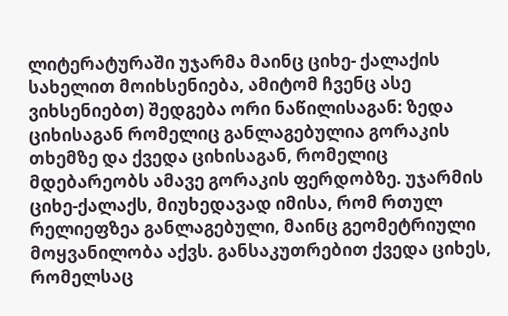ლიტერატურაში უჯარმა მაინც ციხე- ქალაქის სახელით მოიხსენიება, ამიტომ ჩვენც ასე ვიხსენიებთ) შედგება ორი ნაწილისაგან: ზედა ციხისაგან რომელიც განლაგებულია გორაკის თხემზე და ქვედა ციხისაგან, რომელიც მდებარეობს ამავე გორაკის ფერდობზე. უჯარმის ციხე-ქალაქს, მიუხედავად იმისა, რომ რთულ რელიეფზეა განლაგებული, მაინც გეომეტრიული მოყვანილობა აქვს. განსაკუთრებით ქვედა ციხეს, რომელსაც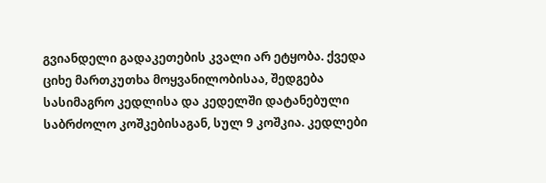გვიანდელი გადაკეთების კვალი არ ეტყობა. ქვედა ციხე მართკუთხა მოყვანილობისაა, შედგება სასიმაგრო კედლისა და კედელში დატანებული საბრძოლო კოშკებისაგან, სულ 9 კოშკია. კედლები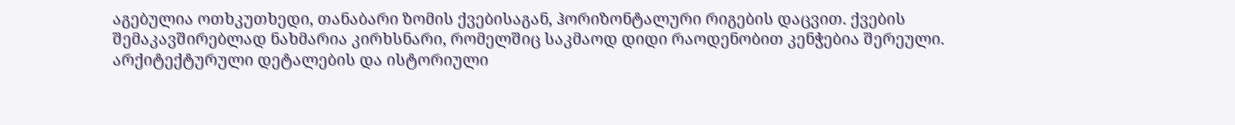აგებულია ოთხკუთხედი, თანაბარი ზომის ქვებისაგან, ჰორიზონტალური რიგების დაცვით. ქვების შემაკავშირებლად ნახმარია კირხსნარი, რომელშიც საკმაოდ დიდი რაოდენობით კენჭებია შერეული. არქიტექტურული დეტალების და ისტორიული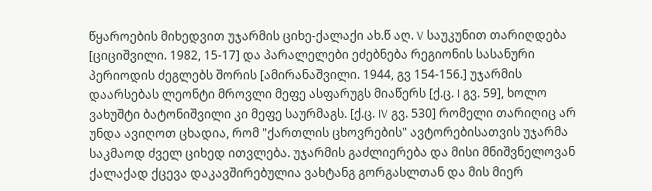წყაროების მიხედვით უჯარმის ციხე-ქალაქი ახ.წ აღ. V საუკუნით თარიღდება [ციციშვილი. 1982, 15-17] და პარალელები ეძებნება რეგიონის სასანური პერიოდის ძეგლებს შორის [ამირანაშვილი. 1944, გვ 154-156.] უჯარმის დაარსებას ლეონტი მროვლი მეფე ასფარუგს მიაწერს [ქ.ც. I გვ. 59], ხოლო ვახუშტი ბატონიშვილი კი მეფე საურმაგს. [ქ.ც. IV გვ. 530] რომელი თარიღიც არ უნდა ავიღოთ ცხადია, რომ "ქართლის ცხოვრების" ავტორებისათვის უჯარმა საკმაოდ ძველ ციხედ ითვლება. უჯარმის გაძლიერება და მისი მნიშვნელოვან ქალაქად ქცევა დაკავშირებულია ვახტანგ გორგასლთან და მის მიერ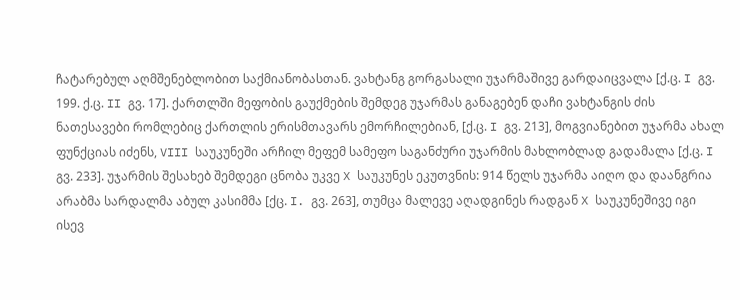ჩატარებულ აღმშენებლობით საქმიანობასთან. ვახტანგ გორგასალი უჯარმაშივე გარდაიცვალა [ქ.ც. I გვ. 199. ქ.ც. II გვ. 17]. ქართლში მეფობის გაუქმების შემდეგ უჯარმას განაგებენ დაჩი ვახტანგის ძის ნათესავები რომლებიც ქართლის ერისმთავარს ემორჩილებიან, [ქ.ც. I გვ. 213], მოგვიანებით უჯარმა ახალ ფუნქციას იძენს, VIII საუკუნეში არჩილ მეფემ სამეფო საგანძური უჯარმის მახლობლად გადამალა [ქ.ც. I გვ. 233]. უჯარმის შესახებ შემდეგი ცნობა უკვე X საუკუნეს ეკუთვნის: 914 წელს უჯარმა აიღო და დაანგრია არაბმა სარდალმა აბულ კასიმმა [ქც. I. გვ. 263], თუმცა მალევე აღადგინეს რადგან X საუკუნეშივე იგი ისევ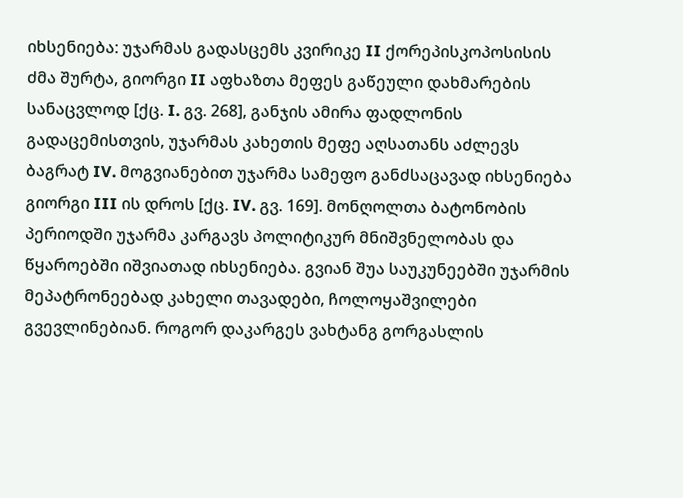იხსენიება: უჯარმას გადასცემს კვირიკე II ქორეპისკოპოსისის ძმა შურტა, გიორგი II აფხაზთა მეფეს გაწეული დახმარების სანაცვლოდ [ქც. I. გვ. 268], განჯის ამირა ფადლონის გადაცემისთვის, უჯარმას კახეთის მეფე აღსათანს აძლევს ბაგრატ IV. მოგვიანებით უჯარმა სამეფო განძსაცავად იხსენიება გიორგი III ის დროს [ქც. IV. გვ. 169]. მონღოლთა ბატონობის პერიოდში უჯარმა კარგავს პოლიტიკურ მნიშვნელობას და წყაროებში იშვიათად იხსენიება. გვიან შუა საუკუნეებში უჯარმის მეპატრონეებად კახელი თავადები, ჩოლოყაშვილები გვევლინებიან. როგორ დაკარგეს ვახტანგ გორგასლის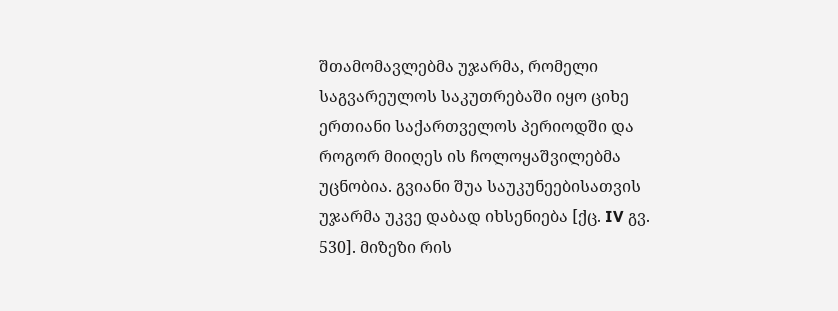შთამომავლებმა უჯარმა, რომელი საგვარეულოს საკუთრებაში იყო ციხე ერთიანი საქართველოს პერიოდში და როგორ მიიღეს ის ჩოლოყაშვილებმა უცნობია. გვიანი შუა საუკუნეებისათვის უჯარმა უკვე დაბად იხსენიება [ქც. IV გვ. 530]. მიზეზი რის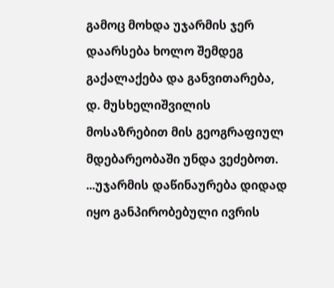გამოც მოხდა უჯარმის ჯერ დაარსება ხოლო შემდეგ გაქალაქება და განვითარება, დ. მუსხელიშვილის მოსაზრებით მის გეოგრაფიულ მდებარეობაში უნდა ვეძებოთ. ...უჯარმის დაწინაურება დიდად იყო განპირობებული ივრის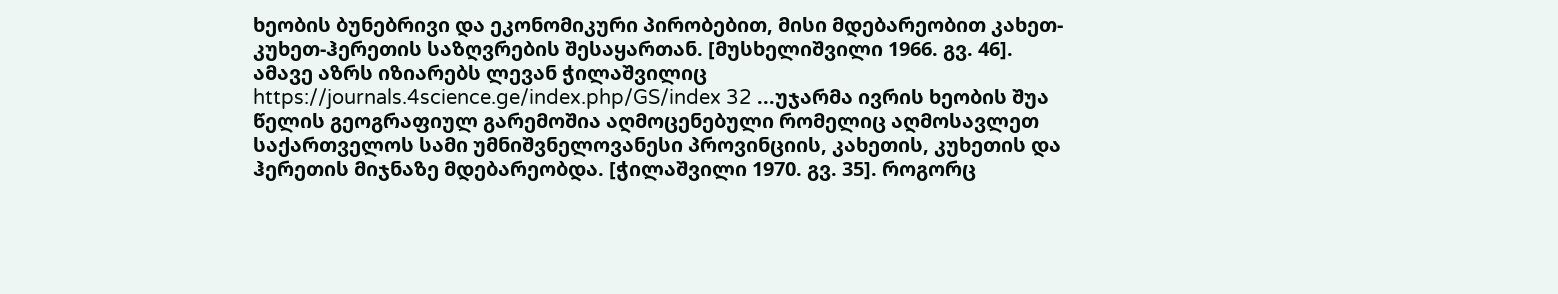ხეობის ბუნებრივი და ეკონომიკური პირობებით, მისი მდებარეობით კახეთ-კუხეთ-ჰერეთის საზღვრების შესაყართან. [მუსხელიშვილი 1966. გვ. 46]. ამავე აზრს იზიარებს ლევან ჭილაშვილიც https://journals.4science.ge/index.php/GS/index 32 ...უჯარმა ივრის ხეობის შუა წელის გეოგრაფიულ გარემოშია აღმოცენებული რომელიც აღმოსავლეთ საქართველოს სამი უმნიშვნელოვანესი პროვინციის, კახეთის, კუხეთის და ჰერეთის მიჯნაზე მდებარეობდა. [ჭილაშვილი 1970. გვ. 35]. როგორც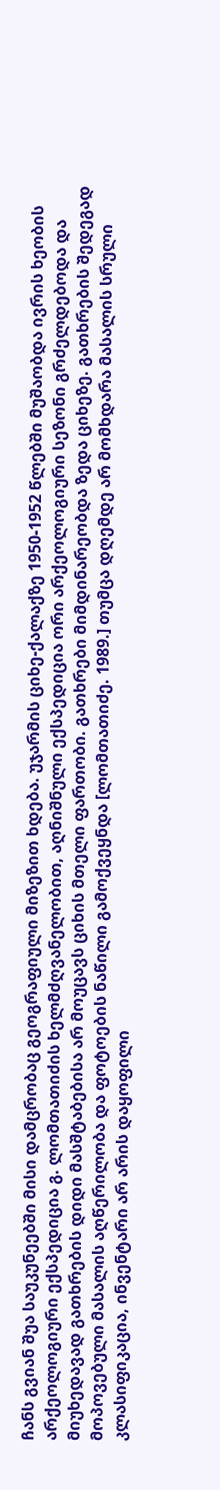ჩანს გვიან შუა საუკუნეებში მისი დამცრობაც გეოგრაფიული მიზეზით ხდება. უჯარმის ციხე-ქალაქზე 1950-1952 წლებში მუშაობდა ივრის ხეობის არქეოლოგიური ექსპედიცია გ. ლომთათიძის ხელმძღვანელობით, აღნიშნული ექსპედიცია ორი არქეოლოგიური სეზონი გრძელდებოდა და მიუხედავად გათხრების დიდი მასშტაბებისა არ მოუცავს ციხის მთელი ფართობი. გათხრები მიმდინარეობდა ზედა ციხეზე. გათხრების შედეგად მოპოვებული მასალის აღწერილობა და ფოტოების ნაწილი გამოქვეყნდა [ლომთათიძე. 1989.] თუმცა დღემდე არ მომხდარა მასალის სრული კლასიფიკაცია, ინვენტარი არ არის დაყოფილი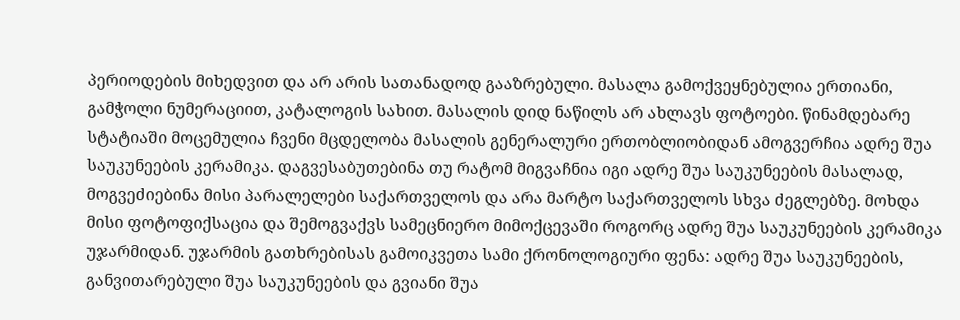პერიოდების მიხედვით და არ არის სათანადოდ გააზრებული. მასალა გამოქვეყნებულია ერთიანი, გამჭოლი ნუმერაციით, კატალოგის სახით. მასალის დიდ ნაწილს არ ახლავს ფოტოები. წინამდებარე სტატიაში მოცემულია ჩვენი მცდელობა მასალის გენერალური ერთობლიობიდან ამოგვერჩია ადრე შუა საუკუნეების კერამიკა. დაგვესაბუთებინა თუ რატომ მიგვაჩნია იგი ადრე შუა საუკუნეების მასალად, მოგვეძიებინა მისი პარალელები საქართველოს და არა მარტო საქართველოს სხვა ძეგლებზე. მოხდა მისი ფოტოფიქსაცია და შემოგვაქვს სამეცნიერო მიმოქცევაში როგორც ადრე შუა საუკუნეების კერამიკა უჯარმიდან. უჯარმის გათხრებისას გამოიკვეთა სამი ქრონოლოგიური ფენა: ადრე შუა საუკუნეების, განვითარებული შუა საუკუნეების და გვიანი შუა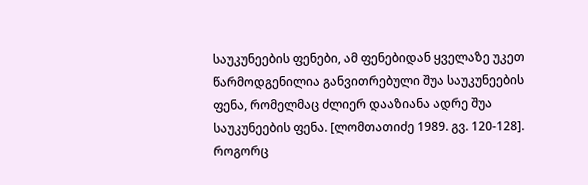საუკუნეების ფენები, ამ ფენებიდან ყველაზე უკეთ წარმოდგენილია განვითრებული შუა საუკუნეების ფენა, რომელმაც ძლიერ დააზიანა ადრე შუა საუკუნეების ფენა. [ლომთათიძე 1989. გვ. 120-128]. როგორც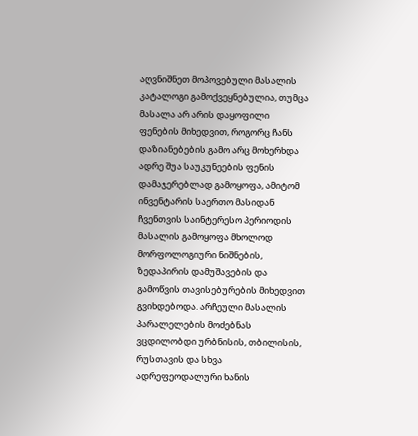აღვნიშნეთ მოპოვებული მასალის კატალოგი გამოქვეყნებულია, თუმცა მასალა არ არის დაყოფილი ფენების მიხედვით, როგორც ჩანს დაზიანებების გამო არც მოხერხდა ადრე შუა საუკუნეების ფენის დამაჯერებლად გამოყოფა, ამიტომ ინვენტარის საერთო მასიდან ჩვენთვის საინტერესო პერიოდის მასალის გამოყოფა მხოლოდ მორფოლოგიური ნიშნების, ზედაპირის დამუშავების და გამოწვის თავისებურების მიხედვით გვიხდებოდა. არჩეული მასალის პარალელების მოძებნას ვცდილობდი ურბნისის, თბილისის, რუსთავის და სხვა ადრეფეოდალური ხანის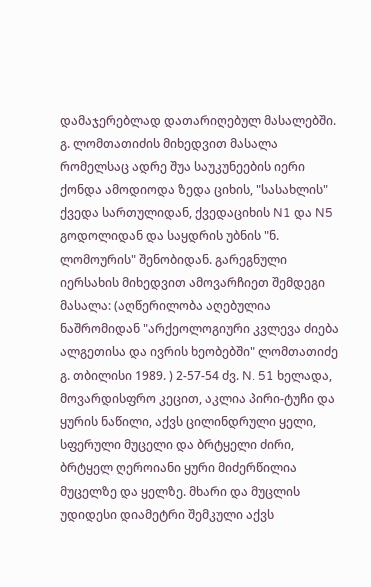დამაჯერებლად დათარიღებულ მასალებში. გ. ლომთათიძის მიხედვით მასალა რომელსაც ადრე შუა საუკუნეების იერი ქონდა ამოდიოდა ზედა ციხის, "სასახლის" ქვედა სართულიდან, ქვედაციხის N1 და N5 გოდოლიდან და საყდრის უბნის "ნ. ლომოურის" შენობიდან. გარეგნული იერსახის მიხედვით ამოვარჩიეთ შემდეგი მასალა: (აღწერილობა აღებულია ნაშრომიდან "არქეოლოგიური კვლევა ძიება ალგეთისა და ივრის ხეობებში" ლომთათიძე გ. თბილისი 1989. ) 2-57-54 ძვ. N. 51 ხელადა, მოვარდისფრო კეცით, აკლია პირი-ტუჩი და ყურის ნაწილი, აქვს ცილინდრული ყელი, სფერული მუცელი და ბრტყელი ძირი, ბრტყელ ღეროიანი ყური მიძერწილია მუცელზე და ყელზე. მხარი და მუცლის უდიდესი დიამეტრი შემკული აქვს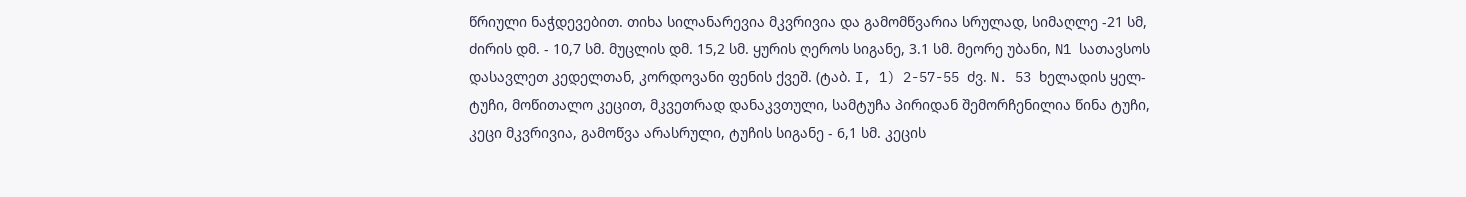წრიული ნაჭდევებით. თიხა სილანარევია მკვრივია და გამომწვარია სრულად, სიმაღლე -21 სმ, ძირის დმ. - 10,7 სმ. მუცლის დმ. 15,2 სმ. ყურის ღეროს სიგანე, 3.1 სმ. მეორე უბანი, N1 სათავსოს დასავლეთ კედელთან, კორდოვანი ფენის ქვეშ. (ტაბ. I, 1) 2-57-55 ძვ. N. 53 ხელადის ყელ-ტუჩი, მოწითალო კეცით, მკვეთრად დანაკვთული, სამტუჩა პირიდან შემორჩენილია წინა ტუჩი, კეცი მკვრივია, გამოწვა არასრული, ტუჩის სიგანე - 6,1 სმ. კეცის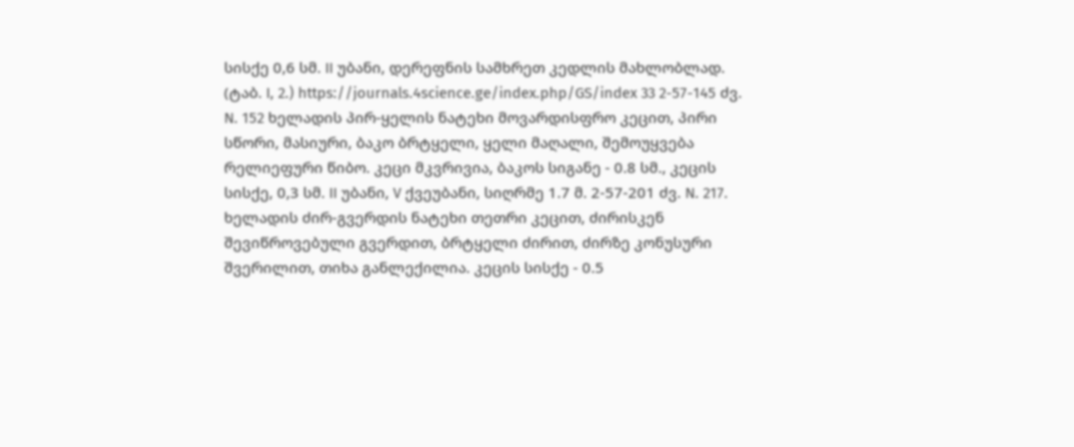სისქე 0,6 სმ. II უბანი, დერეფნის სამხრეთ კედლის მახლობლად. (ტაბ. I, 2.) https://journals.4science.ge/index.php/GS/index 33 2-57-145 ძვ. N. 152 ხელადის პირ-ყელის ნატეხი მოვარდისფრო კეცით, პირი სწორი, მასიური, ბაკო ბრტყელი, ყელი მაღალი, შემოუყვება რელიეფური წიბო. კეცი მკვრივია, ბაკოს სიგანე - 0.8 სმ., კეცის სისქე, 0,3 სმ. II უბანი, V ქვეუბანი, სიღრმე 1.7 მ. 2-57-201 ძვ. N. 217. ხელადის ძირ-გვერდის ნატეხი თეთრი კეცით, ძირისკენ შევიწროვებული გვერდით, ბრტყელი ძირით, ძირზე კონუსური შვერილით, თიხა განლექილია. კეცის სისქე - 0.5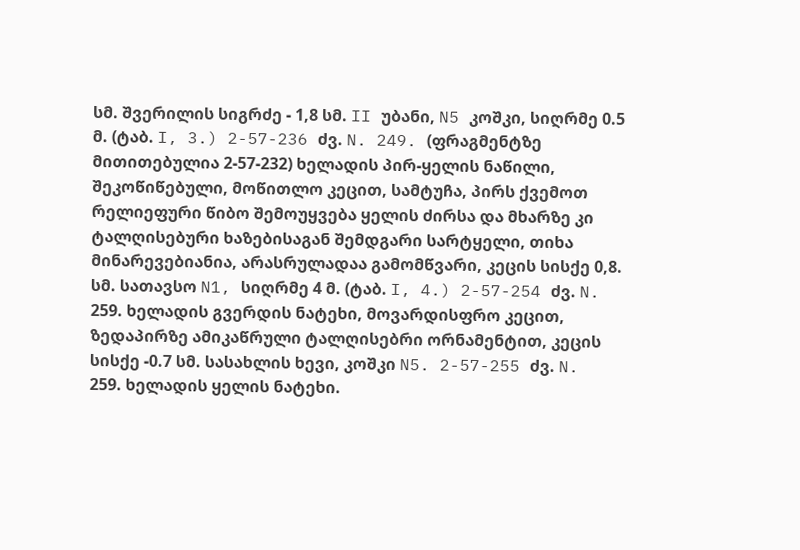სმ. შვერილის სიგრძე - 1,8 სმ. II უბანი, N5 კოშკი, სიღრმე 0.5 მ. (ტაბ. I, 3.) 2-57-236 ძვ. N. 249. (ფრაგმენტზე მითითებულია 2-57-232) ხელადის პირ-ყელის ნაწილი, შეკოწიწებული, მოწითლო კეცით, სამტუჩა, პირს ქვემოთ რელიეფური წიბო შემოუყვება ყელის ძირსა და მხარზე კი ტალღისებური ხაზებისაგან შემდგარი სარტყელი, თიხა მინარევებიანია, არასრულადაა გამომწვარი, კეცის სისქე 0,8. სმ. სათავსო N1, სიღრმე 4 მ. (ტაბ. I, 4.) 2-57-254 ძვ. N. 259. ხელადის გვერდის ნატეხი, მოვარდისფრო კეცით, ზედაპირზე ამიკაწრული ტალღისებრი ორნამენტით, კეცის სისქე -0.7 სმ. სასახლის ხევი, კოშკი N5. 2-57-255 ძვ. N. 259. ხელადის ყელის ნატეხი.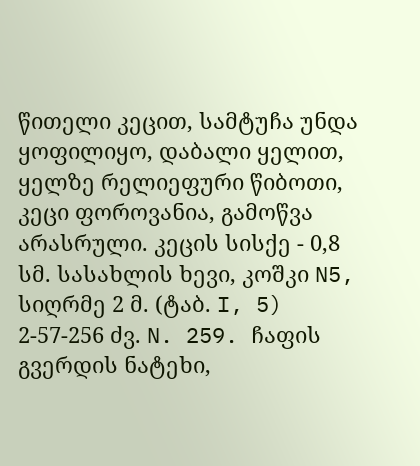წითელი კეცით, სამტუჩა უნდა ყოფილიყო, დაბალი ყელით, ყელზე რელიეფური წიბოთი, კეცი ფოროვანია, გამოწვა არასრული. კეცის სისქე - 0,8 სმ. სასახლის ხევი, კოშკი N5, სიღრმე 2 მ. (ტაბ. I, 5) 2-57-256 ძვ. N. 259. ჩაფის გვერდის ნატეხი,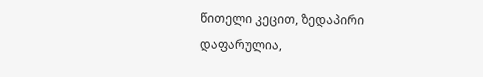წითელი კეცით, ზედაპირი დაფარულია,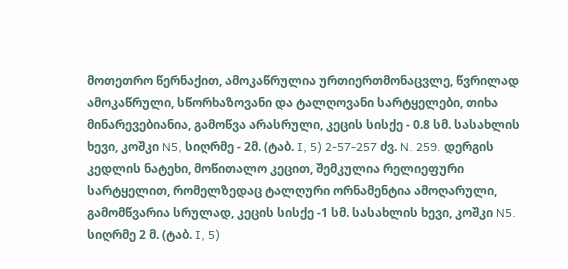მოთეთრო წერნაქით, ამოკაწრულია ურთიერთმონაცვლე, წვრილად ამოკაწრული, სწორხაზოვანი და ტალღოვანი სარტყელები, თიხა მინარევებიანია, გამოწვა არასრული, კეცის სისქე - 0.8 სმ. სასახლის ხევი, კოშკი N5, სიღრმე - 2მ. (ტაბ. I, 5) 2-57-257 ძვ. N. 259. დერგის კედლის ნატეხი, მოწითალო კეცით, შემკულია რელიეფური სარტყელით, რომელზედაც ტალღური ორნამენტია ამოღარული, გამომწვარია სრულად, კეცის სისქე -1 სმ. სასახლის ხევი, კოშკი N5. სიღრმე 2 მ. (ტაბ. I, 5)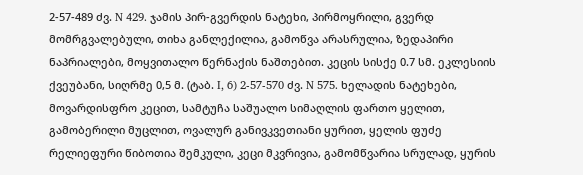2-57-489 ძვ. N 429. ჯამის პირ-გვერდის ნატეხი, პირმოყრილი, გვერდ მომრგვალებული, თიხა განლექილია, გამოწვა არასრულია, ზედაპირი ნაპრიალები, მოყვითალო წერნაქის ნაშთებით. კეცის სისქე 0.7 სმ. ეკლესიის ქვეუბანი, სიღრმე 0,5 მ. (ტაბ. I, 6) 2-57-570 ძვ. N 575. ხელადის ნატეხები, მოვარდისფრო კეცით, სამტუჩა საშუალო სიმაღლის ფართო ყელით, გამობერილი მუცლით, ოვალურ განივკვეთიანი ყურით, ყელის ფუძე რელიეფური წიბოთია შემკული, კეცი მკვრივია, გამომწვარია სრულად, ყურის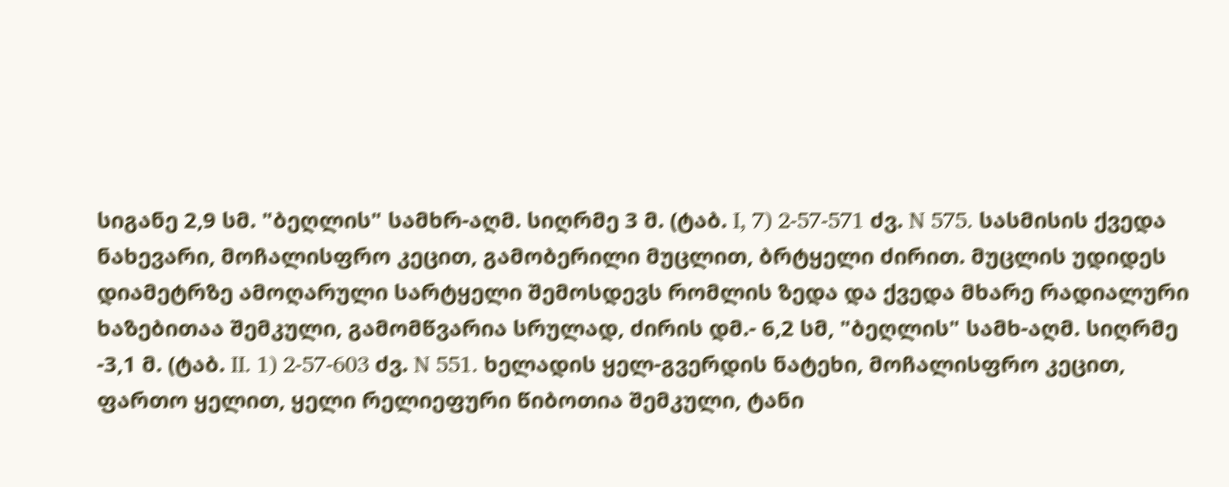სიგანე 2,9 სმ. "ბეღლის" სამხრ-აღმ. სიღრმე 3 მ. (ტაბ. I, 7) 2-57-571 ძვ. N 575. სასმისის ქვედა ნახევარი, მოჩალისფრო კეცით, გამობერილი მუცლით, ბრტყელი ძირით. მუცლის უდიდეს დიამეტრზე ამოღარული სარტყელი შემოსდევს რომლის ზედა და ქვედა მხარე რადიალური ხაზებითაა შემკული, გამომწვარია სრულად, ძირის დმ.- 6,2 სმ, "ბეღლის" სამხ-აღმ. სიღრმე -3,1 მ. (ტაბ. II. 1) 2-57-603 ძვ. N 551. ხელადის ყელ-გვერდის ნატეხი, მოჩალისფრო კეცით, ფართო ყელით, ყელი რელიეფური წიბოთია შემკული, ტანი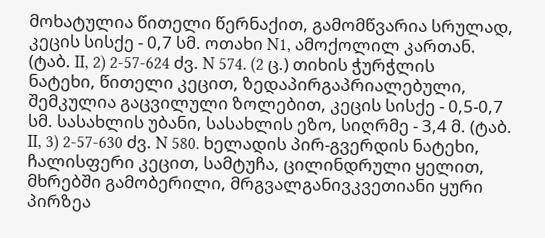მოხატულია წითელი წერნაქით, გამომწვარია სრულად, კეცის სისქე - 0,7 სმ. ოთახი N1, ამოქოლილ კართან. (ტაბ. II, 2) 2-57-624 ძვ. N 574. (2 ც.) თიხის ჭურჭლის ნატეხი, წითელი კეცით, ზედაპირგაპრიალებული, შემკულია გაცვილული ზოლებით, კეცის სისქე - 0,5-0,7 სმ. სასახლის უბანი, სასახლის ეზო, სიღრმე - 3,4 მ. (ტაბ. II, 3) 2-57-630 ძვ. N 580. ხელადის პირ-გვერდის ნატეხი, ჩალისფერი კეცით, სამტუჩა, ცილინდრული ყელით, მხრებში გამობერილი, მრგვალგანივკვეთიანი ყური პირზეა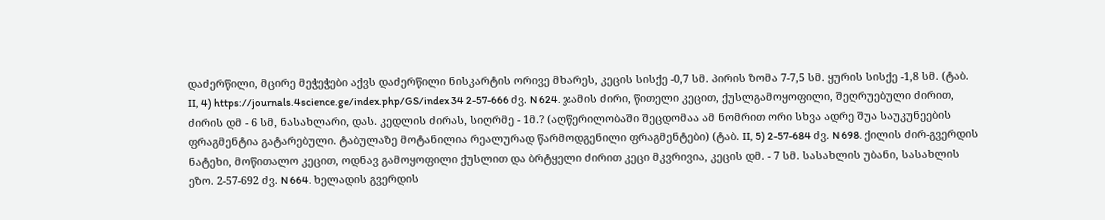დაძერწილი, მცირე მეჭეჭები აქვს დაძერწილი ნისკარტის ორივე მხარეს, კეცის სისქე -0,7 სმ. პირის ზომა 7-7,5 სმ. ყურის სისქე -1,8 სმ. (ტაბ. II, 4) https://journals.4science.ge/index.php/GS/index 34 2-57-666 ძვ. N 624. ჯამის ძირი, წითელი კეცით, ქუსლგამოყოფილი, შეღრუებული ძირით, ძირის დმ - 6 სმ, ნასახლარი, დას. კედლის ძირას, სიღრმე - 1მ.? (აღწერილობაში შეცდომაა ამ ნომრით ორი სხვა ადრე შუა საუკუნეების ფრაგმენტია გატარებული. ტაბულაზე მოტანილია რეალურად წარმოდგენილი ფრაგმენტები) (ტაბ. II, 5) 2-57-684 ძვ. N 698. ქილის ძირ-გვერდის ნატეხი, მოწითალო კეცით, ოდნავ გამოყოფილი ქუსლით და ბრტყელი ძირით კეცი მკვრივია, კეცის დმ. - 7 სმ. სასახლის უბანი, სასახლის ეზო. 2-57-692 ძვ. N 664. ხელადის გვერდის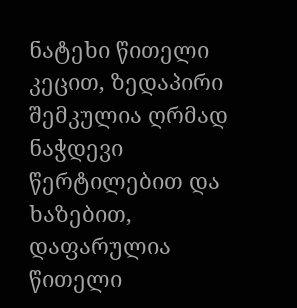ნატეხი წითელი კეცით, ზედაპირი შემკულია ღრმად ნაჭდევი წერტილებით და ხაზებით, დაფარულია წითელი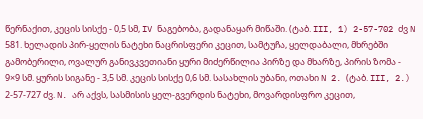წერნაქით, კეცის სისქე - 0,5 სმ, IV ნაგებობა, გადანაყარ მიწაში. (ტაბ. III, 1) 2-57-702 ძვ N 581. ხელადის პირ-ყელის ნატეხი ნაცრისფერი კეცით, სამტუჩა, ყელდაბალი, მხრებში გამობერილი, ოვალურ განივკვეთიანი ყური მიძერწილია პირზე და მხარზე, პირის ზომა - 9×9 სმ. ყურის სიგანე - 3,5 სმ. კეცის სისქე 0,6 სმ. სასახლის უბანი, ოთახი N 2. (ტაბ. III, 2.) 2-57-727 ძვ. N. არ აქვს, სასმისის ყელ-გვერდის ნატეხი, მოვარდისფრო კეცით,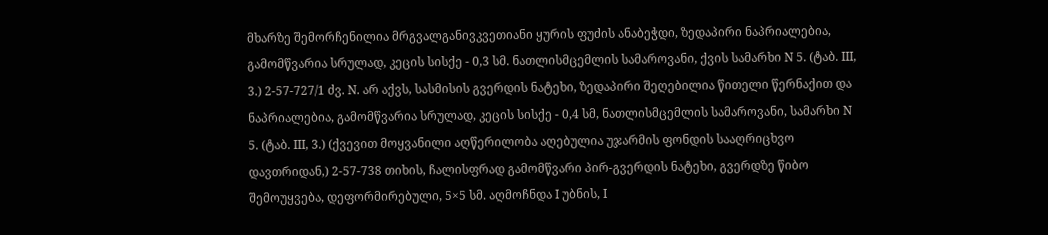მხარზე შემორჩენილია მრგვალგანივკვეთიანი ყურის ფუძის ანაბეჭდი, ზედაპირი ნაპრიალებია, გამომწვარია სრულად, კეცის სისქე - 0,3 სმ. ნათლისმცემლის სამაროვანი, ქვის სამარხი N 5. (ტაბ. III, 3.) 2-57-727/1 ძვ. N. არ აქვს, სასმისის გვერდის ნატეხი, ზედაპირი შეღებილია წითელი წერნაქით და ნაპრიალებია, გამომწვარია სრულად, კეცის სისქე - 0,4 სმ, ნათლისმცემლის სამაროვანი, სამარხი N 5. (ტაბ. III, 3.) (ქვევით მოყვანილი აღწერილობა აღებულია უჯარმის ფონდის სააღრიცხვო დავთრიდან,) 2-57-738 თიხის, ჩალისფრად გამომწვარი პირ-გვერდის ნატეხი, გვერდზე წიბო შემოუყვება, დეფორმირებული, 5×5 სმ. აღმოჩნდა I უბნის, I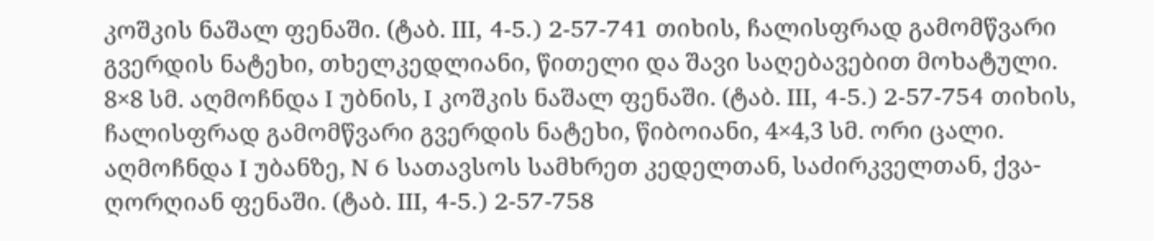კოშკის ნაშალ ფენაში. (ტაბ. III, 4-5.) 2-57-741 თიხის, ჩალისფრად გამომწვარი გვერდის ნატეხი, თხელკედლიანი, წითელი და შავი საღებავებით მოხატული. 8×8 სმ. აღმოჩნდა I უბნის, I კოშკის ნაშალ ფენაში. (ტაბ. III, 4-5.) 2-57-754 თიხის, ჩალისფრად გამომწვარი გვერდის ნატეხი, წიბოიანი, 4×4,3 სმ. ორი ცალი. აღმოჩნდა I უბანზე, N 6 სათავსოს სამხრეთ კედელთან, საძირკველთან, ქვა-ღორღიან ფენაში. (ტაბ. III, 4-5.) 2-57-758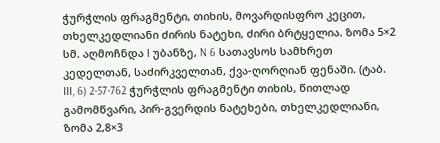ჭურჭლის ფრაგმენტი, თიხის, მოვარდისფრო კეცით, თხელკედლიანი ძირის ნატეხი, ძირი ბრტყელია. ზომა 5×2 სმ. აღმოჩნდა I უბანზე, N 6 სათავსოს სამხრეთ კედელთან, საძირკველთან, ქვა-ღორღიან ფენაში. (ტაბ. III, 6) 2-57-762 ჭურჭლის ფრაგმენტი თიხის, წითლად გამომწვარი, პირ-გვერდის ნატეხები, თხელკედლიანი, ზომა 2,8×3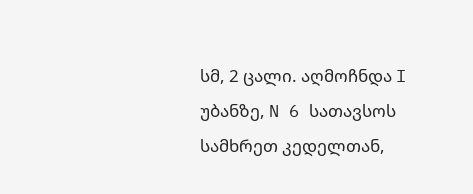სმ, 2 ცალი. აღმოჩნდა I უბანზე, N 6 სათავსოს სამხრეთ კედელთან,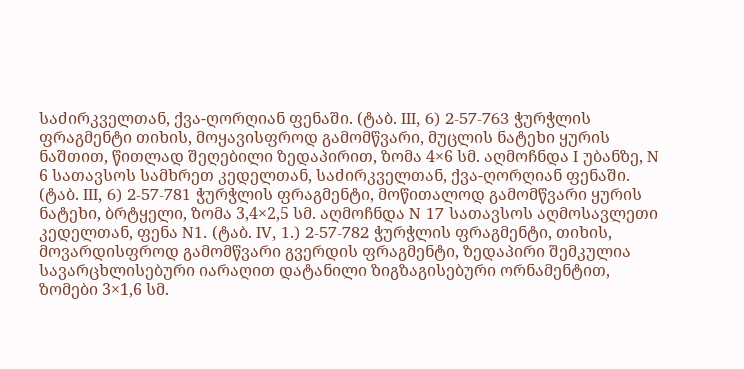საძირკველთან, ქვა-ღორღიან ფენაში. (ტაბ. III, 6) 2-57-763 ჭურჭლის ფრაგმენტი თიხის, მოყავისფროდ გამომწვარი, მუცლის ნატეხი ყურის ნაშთით, წითლად შეღებილი ზედაპირით, ზომა 4×6 სმ. აღმოჩნდა I უბანზე, N 6 სათავსოს სამხრეთ კედელთან, საძირკველთან, ქვა-ღორღიან ფენაში. (ტაბ. III, 6) 2-57-781 ჭურჭლის ფრაგმენტი, მოწითალოდ გამომწვარი ყურის ნატეხი, ბრტყელი, ზომა 3,4×2,5 სმ. აღმოჩნდა N 17 სათავსოს აღმოსავლეთი კედელთან, ფენა N1. (ტაბ. IV, 1.) 2-57-782 ჭურჭლის ფრაგმენტი, თიხის, მოვარდისფროდ გამომწვარი გვერდის ფრაგმენტი, ზედაპირი შემკულია სავარცხლისებური იარაღით დატანილი ზიგზაგისებური ორნამენტით, ზომები 3×1,6 სმ.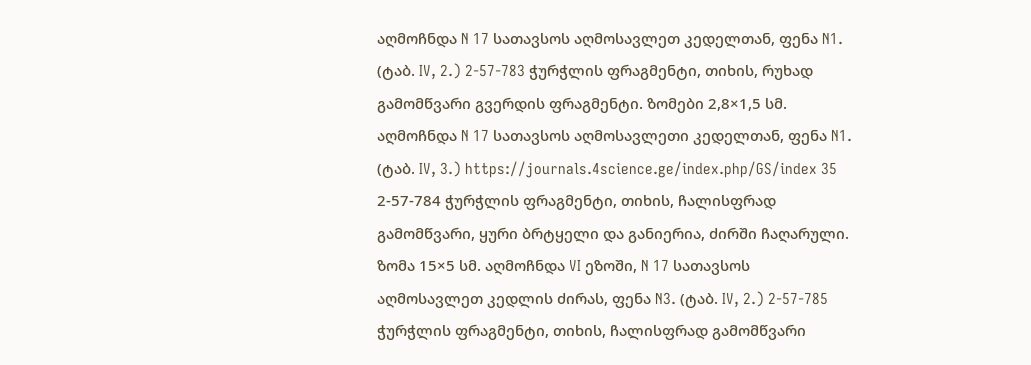აღმოჩნდა N 17 სათავსოს აღმოსავლეთ კედელთან, ფენა N1. (ტაბ. IV, 2.) 2-57-783 ჭურჭლის ფრაგმენტი, თიხის, რუხად გამომწვარი გვერდის ფრაგმენტი. ზომები 2,8×1,5 სმ. აღმოჩნდა N 17 სათავსოს აღმოსავლეთი კედელთან, ფენა N1. (ტაბ. IV, 3.) https://journals.4science.ge/index.php/GS/index 35 2-57-784 ჭურჭლის ფრაგმენტი, თიხის, ჩალისფრად გამომწვარი, ყური ბრტყელი და განიერია, ძირში ჩაღარული. ზომა 15×5 სმ. აღმოჩნდა VI ეზოში, N 17 სათავსოს აღმოსავლეთ კედლის ძირას, ფენა N3. (ტაბ. IV, 2.) 2-57-785 ჭურჭლის ფრაგმენტი, თიხის, ჩალისფრად გამომწვარი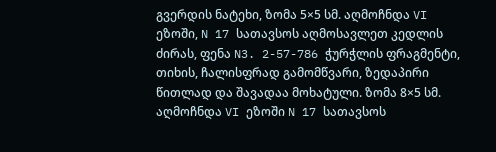გვერდის ნატეხი, ზომა 5×5 სმ. აღმოჩნდა VI ეზოში, N 17 სათავსოს აღმოსავლეთ კედლის ძირას, ფენა N3. 2-57-786 ჭურჭლის ფრაგმენტი, თიხის, ჩალისფრად გამომწვარი, ზედაპირი წითლად და შავადაა მოხატული. ზომა 8×5 სმ. აღმოჩნდა VI ეზოში N 17 სათავსოს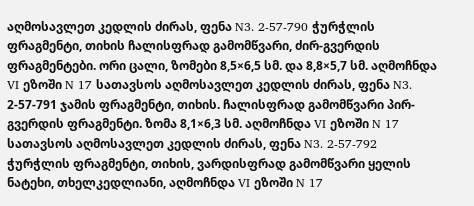აღმოსავლეთ კედლის ძირას, ფენა N3. 2-57-790 ჭურჭლის ფრაგმენტი, თიხის ჩალისფრად გამომწვარი, ძირ-გვერდის ფრაგმენტები. ორი ცალი, ზომები 8,5×6,5 სმ. და 8,8×5,7 სმ. აღმოჩნდა VI ეზოში N 17 სათავსოს აღმოსავლეთ კედლის ძირას, ფენა N3. 2-57-791 ჯამის ფრაგმენტი, თიხის. ჩალისფრად გამომწვარი პირ-გვერდის ფრაგმენტი. ზომა 8,1×6,3 სმ. აღმოჩნდა VI ეზოში N 17 სათავსოს აღმოსავლეთ კედლის ძირას, ფენა N3. 2-57-792 ჭურჭლის ფრაგმენტი, თიხის, ვარდისფრად გამომწვარი ყელის ნატეხი, თხელკედლიანი, აღმოჩნდა VI ეზოში N 17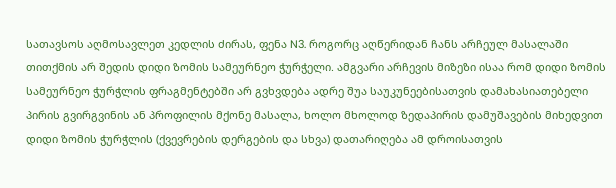სათავსოს აღმოსავლეთ კედლის ძირას, ფენა N3. როგორც აღწერიდან ჩანს არჩეულ მასალაში თითქმის არ შედის დიდი ზომის სამეურნეო ჭურჭელი. ამგვარი არჩევის მიზეზი ისაა რომ დიდი ზომის სამეურნეო ჭურჭლის ფრაგმენტებში არ გვხვდება ადრე შუა საუკუნეებისათვის დამახასიათებელი პირის გვირგვინის ან პროფილის მქონე მასალა, ხოლო მხოლოდ ზედაპირის დამუშავების მიხედვით დიდი ზომის ჭურჭლის (ქვევრების დერგების და სხვა) დათარიღება ამ დროისათვის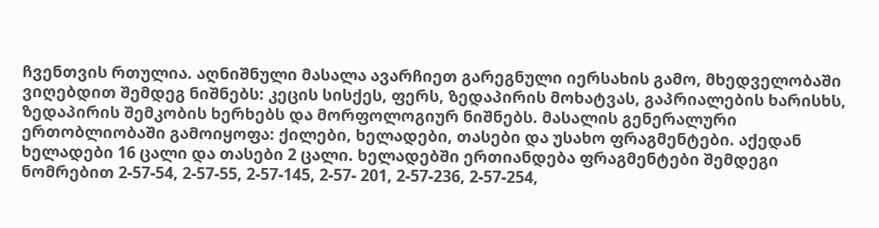ჩვენთვის რთულია. აღნიშნული მასალა ავარჩიეთ გარეგნული იერსახის გამო, მხედველობაში ვიღებდით შემდეგ ნიშნებს: კეცის სისქეს, ფერს, ზედაპირის მოხატვას, გაპრიალების ხარისხს, ზედაპირის შემკობის ხერხებს და მორფოლოგიურ ნიშნებს. მასალის გენერალური ერთობლიობაში გამოიყოფა: ქილები, ხელადები, თასები და უსახო ფრაგმენტები. აქედან ხელადები 16 ცალი და თასები 2 ცალი. ხელადებში ერთიანდება ფრაგმენტები შემდეგი ნომრებით 2-57-54, 2-57-55, 2-57-145, 2-57- 201, 2-57-236, 2-57-254,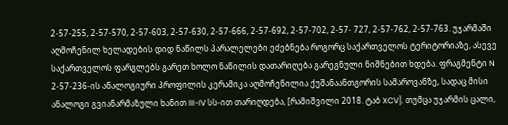2-57-255, 2-57-570, 2-57-603, 2-57-630, 2-57-666, 2-57-692, 2-57-702, 2-57- 727, 2-57-762, 2-57-763. უჯარმაში აღმოჩენილ ხელადების დიდ ნაწილს პარალელები ეძებნება როგორც საქართველოს ტერიტორიაზე, ასევე საქართველოს ფარგლებს გარეთ ხოლო ნაწილის დათარიღება გარეგნული ნიშნებით ხდება. ფრაგმენტი N 2-57-236-ის ანალოგიური პროფილის კერამიკა აღმოჩენილია ქუშანაანთგორის სამაროვანზე, სადაც მისი ანალოგი გვიანარმაზული ხანით III-IV სს-ით თარიღდება, [რამიშვილი 2018. ტაბ XCV]. თუმცა უჯარმის ცალი,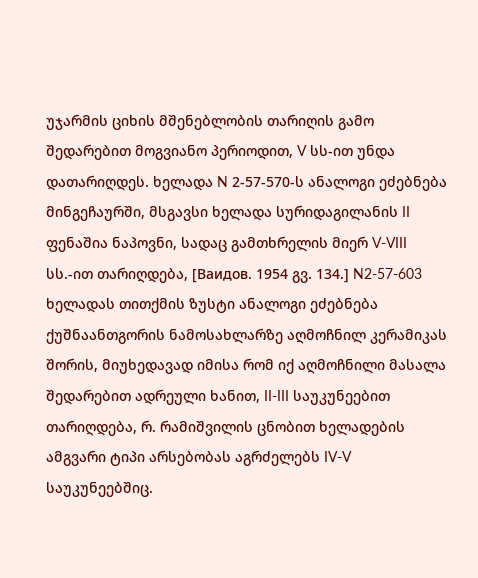უჯარმის ციხის მშენებლობის თარიღის გამო შედარებით მოგვიანო პერიოდით, V სს-ით უნდა დათარიღდეს. ხელადა N 2-57-570-ს ანალოგი ეძებნება მინგეჩაურში, მსგავსი ხელადა სურიდაგილანის II ფენაშია ნაპოვნი, სადაც გამთხრელის მიერ V-VIII სს.-ით თარიღდება, [Ваидов. 1954 გვ. 134.] N2-57-603 ხელადას თითქმის ზუსტი ანალოგი ეძებნება ქუშნაანთგორის ნამოსახლარზე აღმოჩნილ კერამიკას შორის, მიუხედავად იმისა რომ იქ აღმოჩნილი მასალა შედარებით ადრეული ხანით, II-III საუკუნეებით თარიღდება, რ. რამიშვილის ცნობით ხელადების ამგვარი ტიპი არსებობას აგრძელებს IV-V საუკუნეებშიც.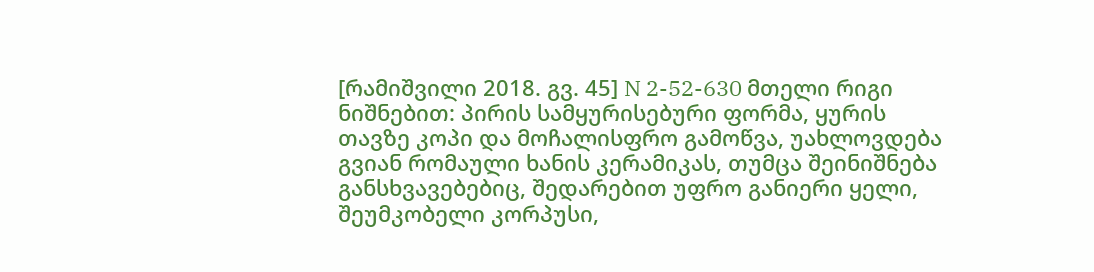[რამიშვილი 2018. გვ. 45] N 2-52-630 მთელი რიგი ნიშნებით: პირის სამყურისებური ფორმა, ყურის თავზე კოპი და მოჩალისფრო გამოწვა, უახლოვდება გვიან რომაული ხანის კერამიკას, თუმცა შეინიშნება განსხვავებებიც, შედარებით უფრო განიერი ყელი, შეუმკობელი კორპუსი,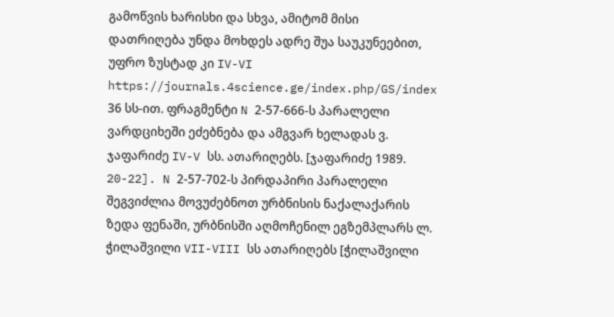გამოწვის ხარისხი და სხვა, ამიტომ მისი დათრიღება უნდა მოხდეს ადრე შუა საუკუნეებით, უფრო ზუსტად კი IV-VI https://journals.4science.ge/index.php/GS/index 36 სს-ით. ფრაგმენტი N 2-57-666-ს პარალელი ვარდციხეში ეძებნება და ამგვარ ხელადას ვ. ჯაფარიძე IV-V სს. ათარიღებს. [ჯაფარიძე 1989. 20-22]. N 2-57-702-ს პირდაპირი პარალელი შეგვიძლია მოვუძებნოთ ურბნისის ნაქალაქარის ზედა ფენაში, ურბნისში აღმოჩენილ ეგზემპლარს ლ. ჭილაშვილი VII-VIII სს ათარიღებს [ჭილაშვილი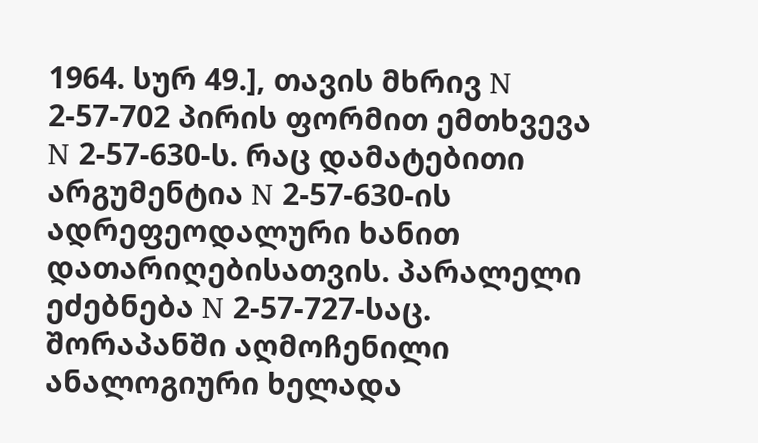1964. სურ 49.], თავის მხრივ N 2-57-702 პირის ფორმით ემთხვევა N 2-57-630-ს. რაც დამატებითი არგუმენტია N 2-57-630-ის ადრეფეოდალური ხანით დათარიღებისათვის. პარალელი ეძებნება N 2-57-727-საც. შორაპანში აღმოჩენილი ანალოგიური ხელადა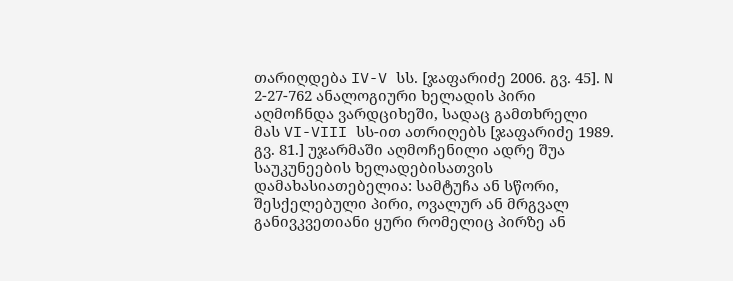თარიღდება IV-V სს. [ჯაფარიძე 2006. გვ. 45]. N 2-27-762 ანალოგიური ხელადის პირი აღმოჩნდა ვარდციხეში, სადაც გამთხრელი მას VI-VIII სს-ით ათრიღებს [ჯაფარიძე 1989. გვ. 81.] უჯარმაში აღმოჩენილი ადრე შუა საუკუნეების ხელადებისათვის დამახასიათებელია: სამტუჩა ან სწორი, შესქელებული პირი, ოვალურ ან მრგვალ განივკვეთიანი ყური რომელიც პირზე ან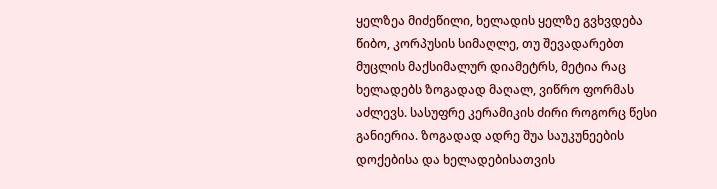ყელზეა მიძეწილი, ხელადის ყელზე გვხვდება წიბო, კორპუსის სიმაღლე, თუ შევადარებთ მუცლის მაქსიმალურ დიამეტრს, მეტია რაც ხელადებს ზოგადად მაღალ, ვიწრო ფორმას აძლევს. სასუფრე კერამიკის ძირი როგორც წესი განიერია. ზოგადად ადრე შუა საუკუნეების დოქებისა და ხელადებისათვის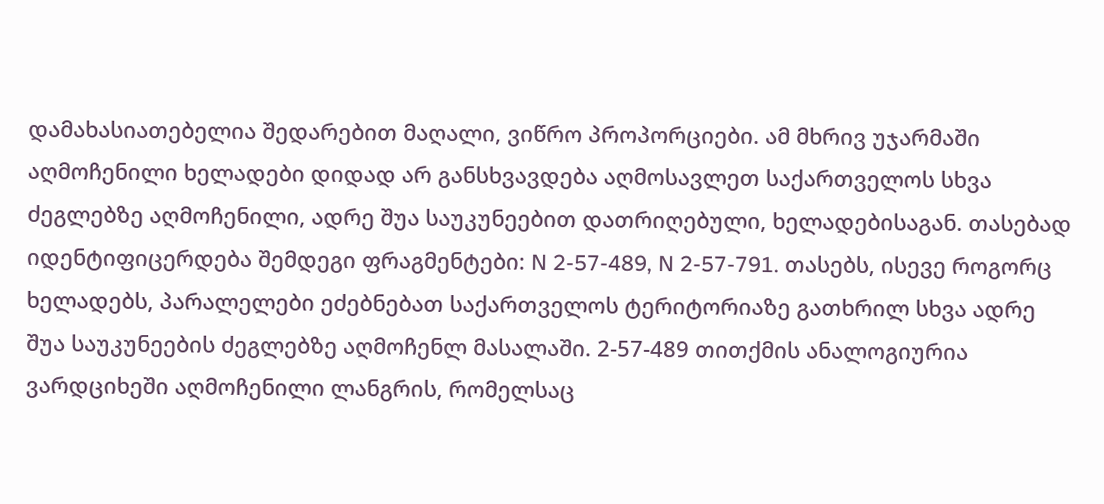დამახასიათებელია შედარებით მაღალი, ვიწრო პროპორციები. ამ მხრივ უჯარმაში აღმოჩენილი ხელადები დიდად არ განსხვავდება აღმოსავლეთ საქართველოს სხვა ძეგლებზე აღმოჩენილი, ადრე შუა საუკუნეებით დათრიღებული, ხელადებისაგან. თასებად იდენტიფიცერდება შემდეგი ფრაგმენტები: N 2-57-489, N 2-57-791. თასებს, ისევე როგორც ხელადებს, პარალელები ეძებნებათ საქართველოს ტერიტორიაზე გათხრილ სხვა ადრე შუა საუკუნეების ძეგლებზე აღმოჩენლ მასალაში. 2-57-489 თითქმის ანალოგიურია ვარდციხეში აღმოჩენილი ლანგრის, რომელსაც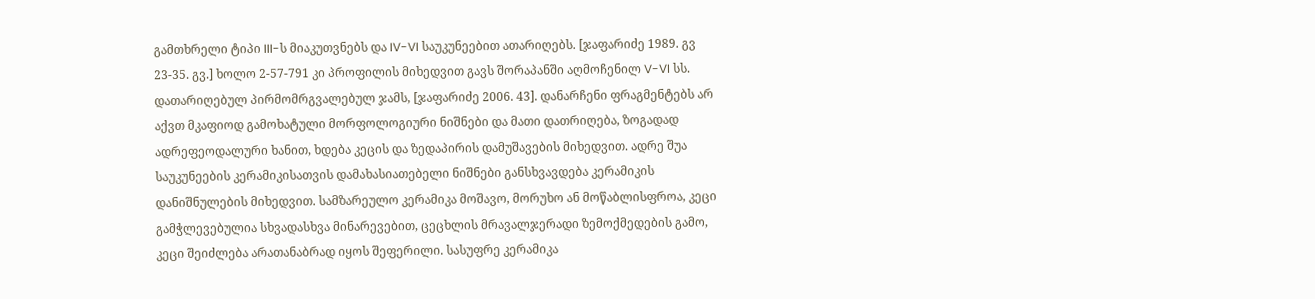გამთხრელი ტიპი III-ს მიაკუთვნებს და IV-VI საუკუნეებით ათარიღებს. [ჯაფარიძე 1989. გვ 23-35. გვ.] ხოლო 2-57-791 კი პროფილის მიხედვით გავს შორაპანში აღმოჩენილ V-VI სს. დათარიღებულ პირმომრგვალებულ ჯამს, [ჯაფარიძე 2006. 43]. დანარჩენი ფრაგმენტებს არ აქვთ მკაფიოდ გამოხატული მორფოლოგიური ნიშნები და მათი დათრიღება, ზოგადად ადრეფეოდალური ხანით, ხდება კეცის და ზედაპირის დამუშავების მიხედვით. ადრე შუა საუკუნეების კერამიკისათვის დამახასიათებელი ნიშნები განსხვავდება კერამიკის დანიშნულების მიხედვით. სამზარეულო კერამიკა მოშავო, მორუხო ან მოწაბლისფროა, კეცი გამჭლევებულია სხვადასხვა მინარევებით, ცეცხლის მრავალჯერადი ზემოქმედების გამო, კეცი შეიძლება არათანაბრად იყოს შეფერილი. სასუფრე კერამიკა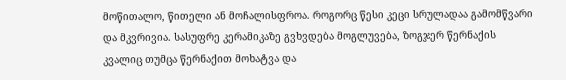მოწითალო, წითელი ან მოჩალისფროა. როგორც წესი კეცი სრულადაა გამომწვარი და მკვრივია. სასუფრე კერამიკაზე გვხვდება მოგლუვება, ზოგჯერ წერნაქის კვალიც თუმცა წერნაქით მოხატვა და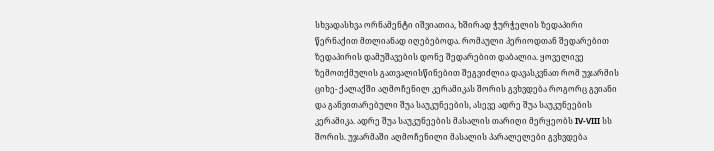სხვადასხვა ორნამენტი იშვიათია, ხშირად ჭურჭელის ზედაპირი წერნაქით მთლიანად იღებებოდა. რომაული პერიოდთან შედარებით ზედაპირის დამუშავების დონე შედარებით დაბალია. ყოველივე ზემოთქმულის გათვალისწინებით შეგვიძლია დავასკვნათ რომ უჯარმის ციხე- ქალაქში აღმოჩენილ კერამიკას შორის გვხვდება როგორც გვიანი და განვითარებული შუა საუკუნეების, ასევე ადრე შუა საუკუნეების კერამიკა. ადრე შუა საუკუნეების მასალის თარიღი მერყეობს IV-VIII სს შორის. უჯარმაში აღმოჩენილი მასალის პარალელები გვხვდება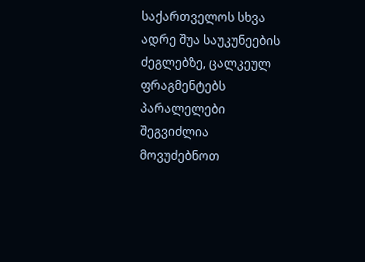საქართველოს სხვა ადრე შუა საუკუნეების ძეგლებზე, ცალკეულ ფრაგმენტებს პარალელები შეგვიძლია მოვუძებნოთ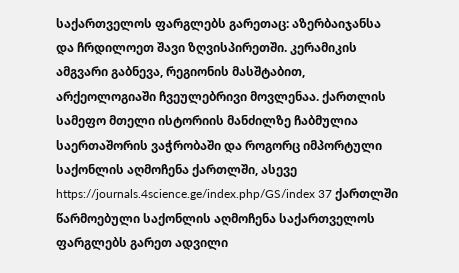საქართველოს ფარგლებს გარეთაც: აზერბაიჯანსა და ჩრდილოეთ შავი ზღვისპირეთში. კერამიკის ამგვარი გაბნევა, რეგიონის მასშტაბით, არქეოლოგიაში ჩვეულებრივი მოვლენაა. ქართლის სამეფო მთელი ისტორიის მანძილზე ჩაბმულია საერთაშორის ვაჭრობაში და როგორც იმპორტული საქონლის აღმოჩენა ქართლში, ასევე https://journals.4science.ge/index.php/GS/index 37 ქართლში წარმოებული საქონლის აღმოჩენა საქართველოს ფარგლებს გარეთ ადვილი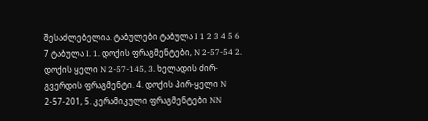შესაძლებელია. ტაბულები ტაბულა I 1 2 3 4 5 6 7 ტაბულა I. 1. დოქის ფრაგმენტები, N 2-57-54 2. დოქის ყელი N 2-57-145, 3. ხელადის ძირ- გვერდის ფრაგმენტი. 4. დოქის პირ-ყელი N 2-57-201, 5. კერამიკული ფრაგმენტები NN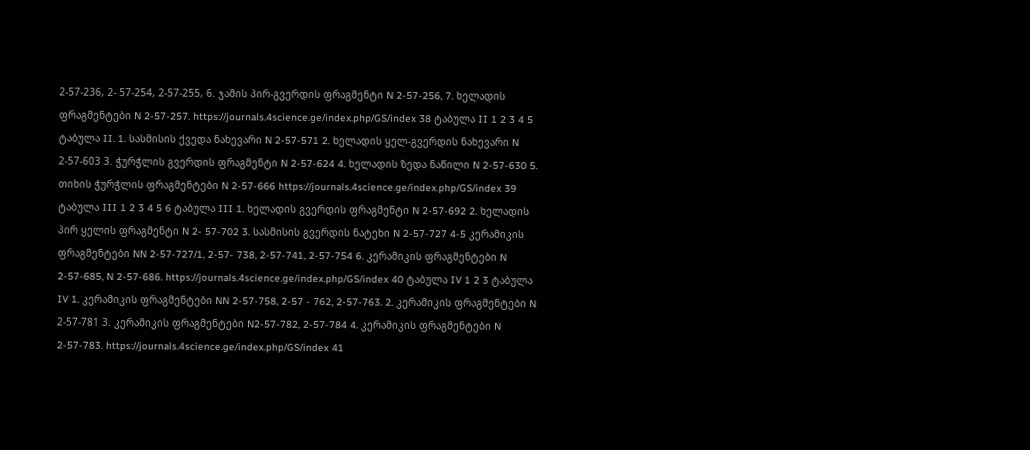2-57-236, 2- 57-254, 2-57-255, 6. ჯამის პირ-გვერდის ფრაგმენტი N 2-57-256, 7. ხელადის ფრაგმენტები N 2-57-257. https://journals.4science.ge/index.php/GS/index 38 ტაბულა II 1 2 3 4 5 ტაბულა II. 1. სასმისის ქვედა ნახევარი N 2-57-571 2. ხელადის ყელ-გვერდის ნახევარი N 2-57-603 3. ჭურჭლის გვერდის ფრაგმენტი N 2-57-624 4. ხელადის ზედა ნაწილი N 2-57-630 5. თიხის ჭურჭლის ფრაგმენტები N 2-57-666 https://journals.4science.ge/index.php/GS/index 39 ტაბულა III 1 2 3 4 5 6 ტაბულა III 1. ხელადის გვერდის ფრაგმენტი N 2-57-692 2. ხელადის პირ ყელის ფრაგმენტი N 2- 57-702 3. სასმისის გვერდის ნატეხი N 2-57-727 4-5 კერამიკის ფრაგმენტები NN 2-57-727/1, 2-57- 738, 2-57-741, 2-57-754 6. კერამიკის ფრაგმენტები N 2-57-685, N 2-57-686. https://journals.4science.ge/index.php/GS/index 40 ტაბულა IV 1 2 3 ტაბულა IV 1. კერამიკის ფრაგმენტები NN 2-57-758, 2-57 - 762, 2-57-763. 2. კერამიკის ფრაგმენტები N 2-57-781 3. კერამიკის ფრაგმენტები N2-57-782, 2-57-784 4. კერამიკის ფრაგმენტები N 2-57-783. https://journals.4science.ge/index.php/GS/index 41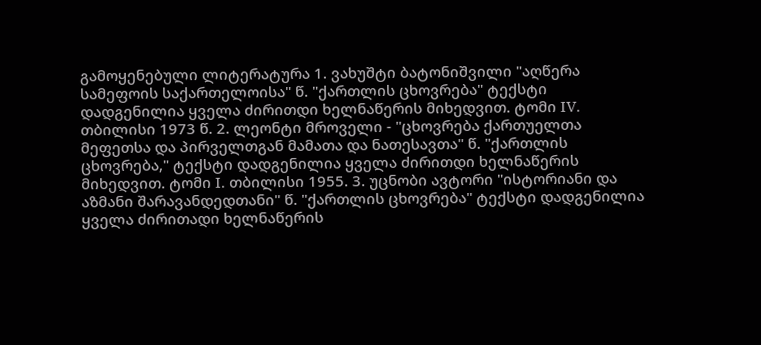გამოყენებული ლიტერატურა 1. ვახუშტი ბატონიშვილი "აღწერა სამეფოის საქართელოისა" წ. "ქართლის ცხოვრება" ტექსტი დადგენილია ყველა ძირითდი ხელნაწერის მიხედვით. ტომი IV. თბილისი 1973 წ. 2. ლეონტი მროველი - "ცხოვრება ქართუელთა მეფეთსა და პირველთგან მამათა და ნათესავთა" წ. "ქართლის ცხოვრება," ტექსტი დადგენილია ყველა ძირითდი ხელნაწერის მიხედვით. ტომი I. თბილისი 1955. 3. უცნობი ავტორი "ისტორიანი და აზმანი შარავანდედთანი" წ. "ქართლის ცხოვრება" ტექსტი დადგენილია ყველა ძირითადი ხელნაწერის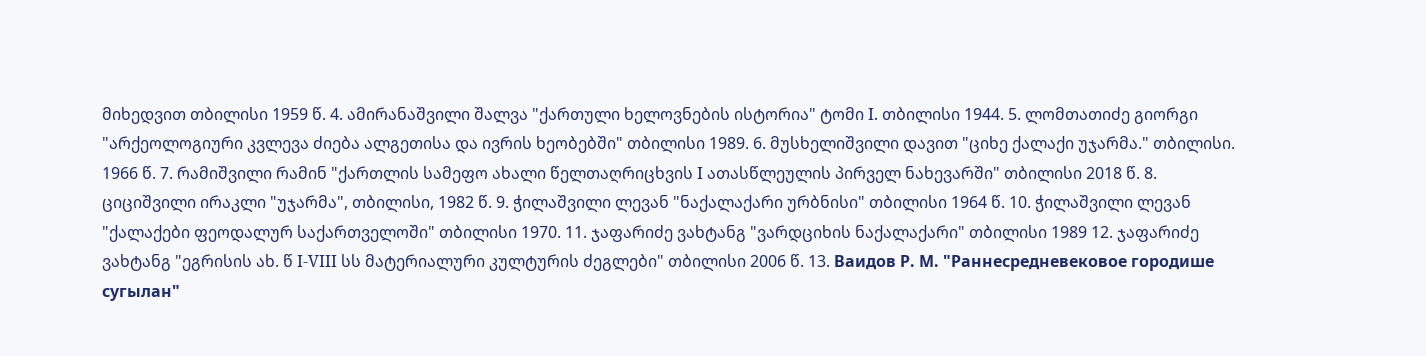მიხედვით თბილისი 1959 წ. 4. ამირანაშვილი შალვა "ქართული ხელოვნების ისტორია" ტომი I. თბილისი 1944. 5. ლომთათიძე გიორგი "არქეოლოგიური კვლევა ძიება ალგეთისა და ივრის ხეობებში" თბილისი 1989. 6. მუსხელიშვილი დავით "ციხე ქალაქი უჯარმა." თბილისი. 1966 წ. 7. რამიშვილი რამინ "ქართლის სამეფო ახალი წელთაღრიცხვის I ათასწლეულის პირველ ნახევარში" თბილისი 2018 წ. 8. ციციშვილი ირაკლი "უჯარმა", თბილისი, 1982 წ. 9. ჭილაშვილი ლევან "ნაქალაქარი ურბნისი" თბილისი 1964 წ. 10. ჭილაშვილი ლევან "ქალაქები ფეოდალურ საქართველოში" თბილისი 1970. 11. ჯაფარიძე ვახტანგ "ვარდციხის ნაქალაქარი" თბილისი 1989 12. ჯაფარიძე ვახტანგ "ეგრისის ახ. წ I-VIII სს მატერიალური კულტურის ძეგლები" თბილისი 2006 წ. 13. Ваидов Р. М. "Раннесредневековое городише сугылан"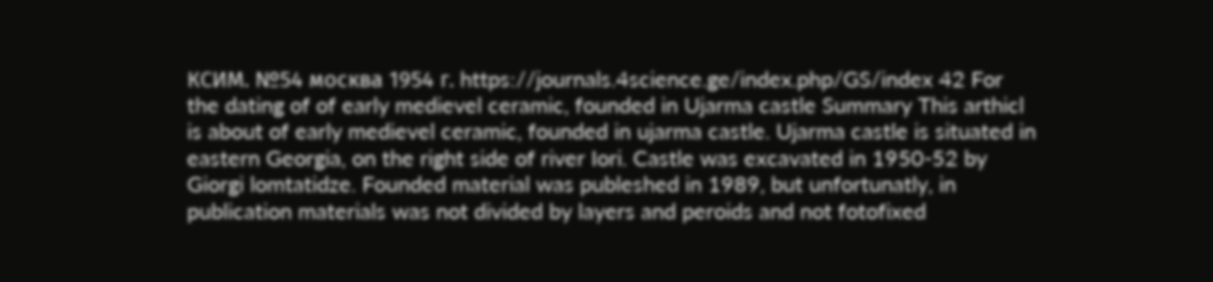КСИМ. №54 москва 1954 г. https://journals.4science.ge/index.php/GS/index 42 For the dating of of early medievel ceramic, founded in Ujarma castle Summary This arthicl is about of early medievel ceramic, founded in ujarma castle. Ujarma castle is situated in eastern Georgia, on the right side of river Iori. Castle was excavated in 1950-52 by Giorgi lomtatidze. Founded material was publeshed in 1989, but unfortunatly, in publication materials was not divided by layers and peroids and not fotofixed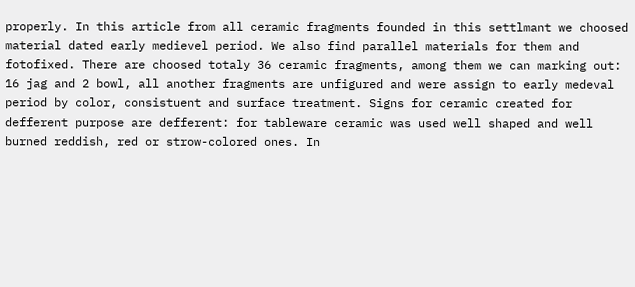properly. In this article from all ceramic fragments founded in this settlmant we choosed material dated early medievel period. We also find parallel materials for them and fotofixed. There are choosed totaly 36 ceramic fragments, among them we can marking out: 16 jag and 2 bowl, all another fragments are unfigured and were assign to early medeval period by color, consistuent and surface treatment. Signs for ceramic created for defferent purpose are defferent: for tableware ceramic was used well shaped and well burned reddish, red or strow-colored ones. In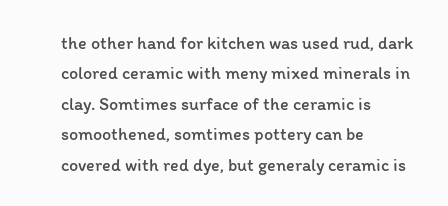the other hand for kitchen was used rud, dark colored ceramic with meny mixed minerals in clay. Somtimes surface of the ceramic is somoothened, somtimes pottery can be covered with red dye, but generaly ceramic is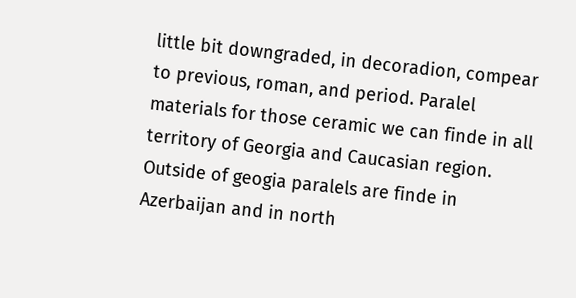little bit downgraded, in decoradion, compear to previous, roman, and period. Paralel materials for those ceramic we can finde in all territory of Georgia and Caucasian region. Outside of geogia paralels are finde in Azerbaijan and in north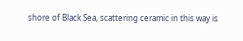shore of Black Sea, scattering ceramic in this way is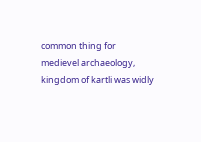common thing for medievel archaeology, kingdom of kartli was widly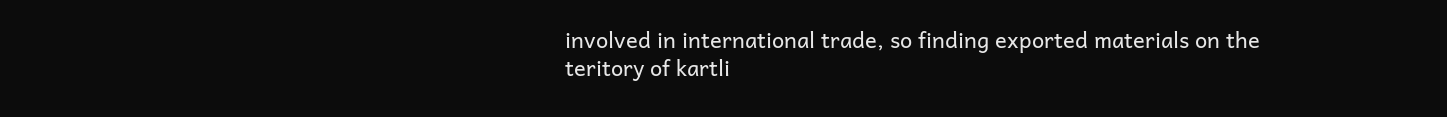involved in international trade, so finding exported materials on the teritory of kartli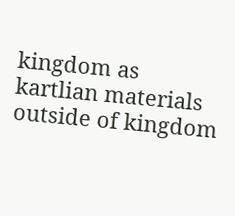kingdom as kartlian materials outside of kingdom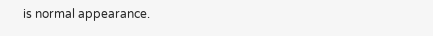is normal appearance.